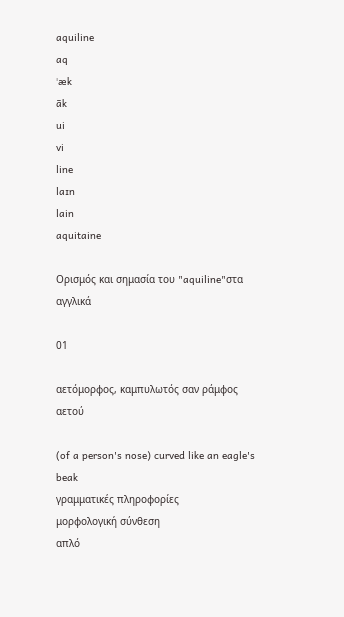aquiline
aq
ˈæk
āk
ui
vi
line
laɪn
lain
aquitaine

Ορισμός και σημασία του "aquiline"στα αγγλικά

01

αετόμορφος, καμπυλωτός σαν ράμφος αετού

(of a person's nose) curved like an eagle's beak
γραμματικές πληροφορίες
μορφολογική σύνθεση
απλό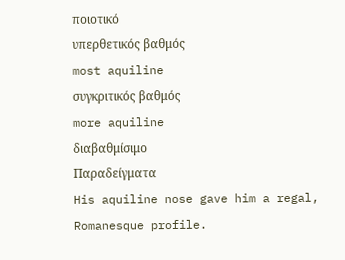ποιοτικό
υπερθετικός βαθμός
most aquiline
συγκριτικός βαθμός
more aquiline
διαβαθμίσιμο
Παραδείγματα
His aquiline nose gave him a regal, Romanesque profile.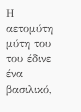Η αετομύτη μύτη του του έδινε ένα βασιλικό,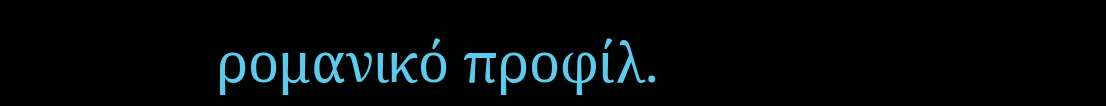ρομανικό προφίλ.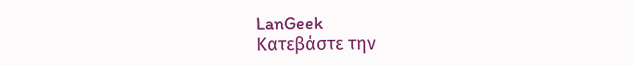LanGeek
Κατεβάστε την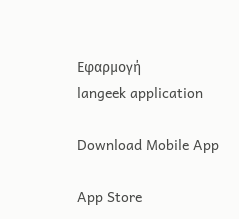Εφαρμογή
langeek application

Download Mobile App

App Store